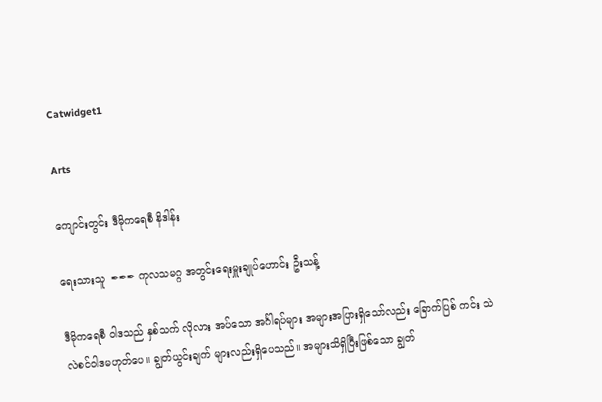Catwidget1

Arts

ကျောင်းတွင်း ဒီမိုကရေစီ နိဒါန်း

ရေးသားသူ  ✒✒✒ ကုလသမဂ္ဂ အတွင်းရေးမှူးချုပ်ဟောင်း ဦးသန့်

ဒီမိုကရေစီ ဝါဒသည် နှစ်သက် လိုလား အပ်သော အင်္ဂါရပ်များ အများအပြားရှိသော်လည်း ခြောက်ပြစ် ကင်း သဲလဲစင်ဝါဒမဟုတ်ပေ။ ချွတ်ယွင်းချက် များလည်းရှိပေသည်။ အများသိရှိပြီးဖြစ်သော ချွတ်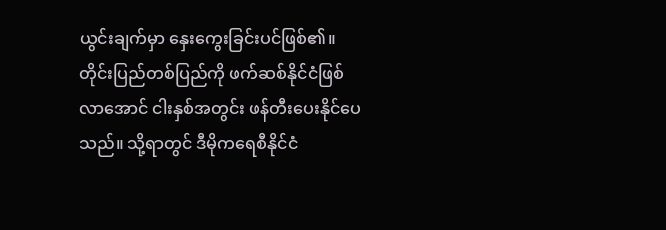ယွင်းချက်မှာ နှေးကွေးခြင်းပင်ဖြစ်၏။ တိုင်းပြည်တစ်ပြည်ကို ဖက်ဆစ်နိုင်ငံဖြစ်လာအောင် ငါးနှစ်အတွင်း ဖန်တီးပေးနိုင်ပေ သည်။ သို့ရာတွင် ဒီမိုကရေစီနိုင်ငံ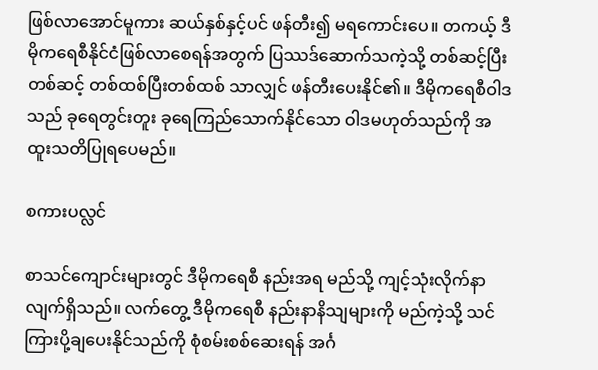ဖြစ်လာအောင်မူကား ဆယ်နှစ်နှင့်ပင် ဖန်တီး၍ မရကောင်းပေ။ တကယ့် ဒီမိုကရေစီနိုင်ငံဖြစ်လာစေရန်အတွက် ပြဿဒ်ဆောက်သကဲ့သို့ တစ်ဆင့်ပြီးတစ်ဆင့် တစ်ထစ်ပြီးတစ်ထစ် သာလျှင် ဖန်တီးပေးနိုင်၏။ ဒီမိုကရေစီဝါဒသည် ခုရေတွင်းတူး ခုရေကြည်သောက်နိုင်သော ဝါဒမဟုတ်သည်ကို အထူးသတိပြုရပေမည်။

စကားပလ္လင်

စာသင်ကျောင်းများတွင် ဒီမိုကရေစီ နည်းအရ မည်သို့ ကျင့်သုံးလိုက်နာလျက်ရှိသည်။ လက်တွေ့ ဒီမိုကရေစီ နည်းနာနိသျများကို မည်ကဲ့သို့ သင်ကြားပို့ချပေးနိုင်သည်ကို စုံစမ်းစစ်ဆေးရန် အင်္ဂ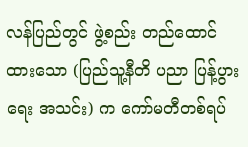လန်ပြည်တွင် ဖွဲ့စည်း တည်ထောင်ထားသော (ပြည်သူ့နီတိ ပညာ ပြန့်ပွားရေး အသင်း) က ကော်မတီတစ်ရပ်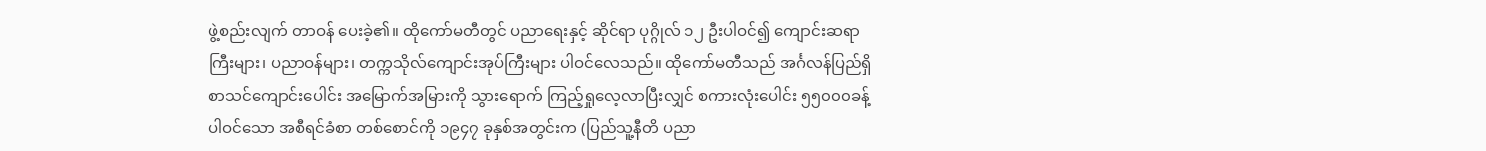ဖွဲ့စည်းလျက် တာဝန် ပေးခဲ့၏။ ထိုကော်မတီတွင် ပညာရေးနှင့် ဆိုင်ရာ ပုဂ္ဂိုလ် ၁၂ ဦးပါဝင်၍ ကျောင်းဆရာကြီးများ၊ ပညာဝန်များ၊ တက္ကသိုလ်ကျောင်းအုပ်ကြီးများ ပါဝင်လေသည်။ ထိုကော်မတီသည် အင်္ဂလန်ပြည်ရှိ စာသင်ကျောင်းပေါင်း အမြောက်အမြားကို သွားရောက် ကြည့်ရှုလေ့လာပြီးလျှင် စကားလုံးပေါင်း ၅၅၀၀၀ခန့် ပါဝင်သော အစီရင်ခံစာ တစ်စောင်ကို ၁၉၄၇ ခုနှစ်အတွင်းက (ပြည်သူ့နီတိ ပညာ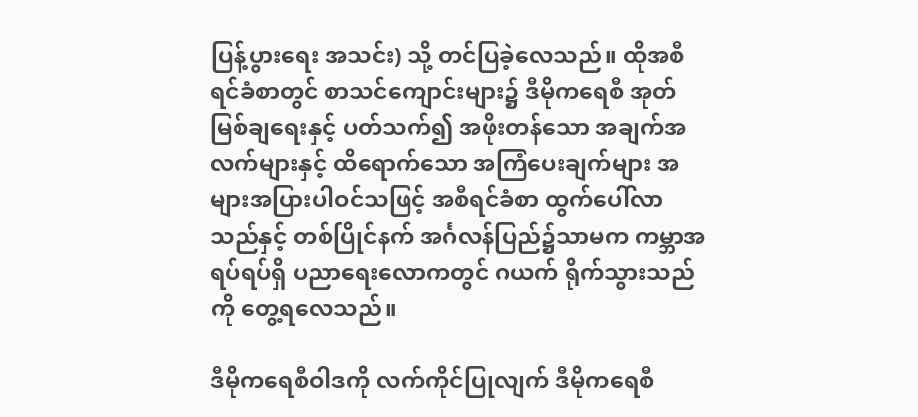ပြန့်ပွားရေး အသင်း) သို့ တင်ပြခဲ့လေသည်။ ထိုအစီရင်ခံစာတွင် စာသင်ကျောင်းများ၌ ဒီမိုကရေစီ အုတ်မြစ်ချရေးနှင့် ပတ်သက်၍ အဖိုးတန်သော အချက်အလက်များနှင့် ထိရောက်သော အကြံပေးချက်များ အများအပြားပါဝင်သဖြင့် အစီရင်ခံစာ ထွက်ပေါ်လာသည်နှင့် တစ်ပြိုင်နက် အင်္ဂလန်ပြည်၌သာမက ကမ္ဘာအရပ်ရပ်ရှိ ပညာရေးလောကတွင် ဂယက် ရိုက်သွားသည်ကို တွေ့ရလေသည်။

ဒီမိုကရေစီဝါဒကို လက်ကိုင်ပြုလျက် ဒီမိုကရေစီ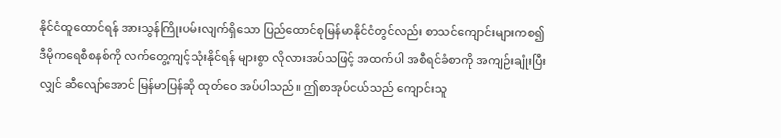နိုင်ငံထူထောင်ရန် အားသွန်ကြိုးပမ်းလျက်ရှိသော ပြည်ထောင်စုမြန်မာနိုင်ငံတွင်လည်း စာသင်ကျောင်းများကစ၍ ဒီမိုကရေစီစနစ်ကို လက်တွေ့ကျင့်သုံးနိုင်ရန် များစွာ လိုလားအပ်သဖြင့် အထက်ပါ အစီရင်ခံစာကို အကျဉ်းချုံးပြီးလျှင် ဆီလျော်အောင် မြန်မာပြန်ဆို ထုတ်ဝေ အပ်ပါသည်။ ဤစာအုပ်ငယ်သည် ကျောင်းသူ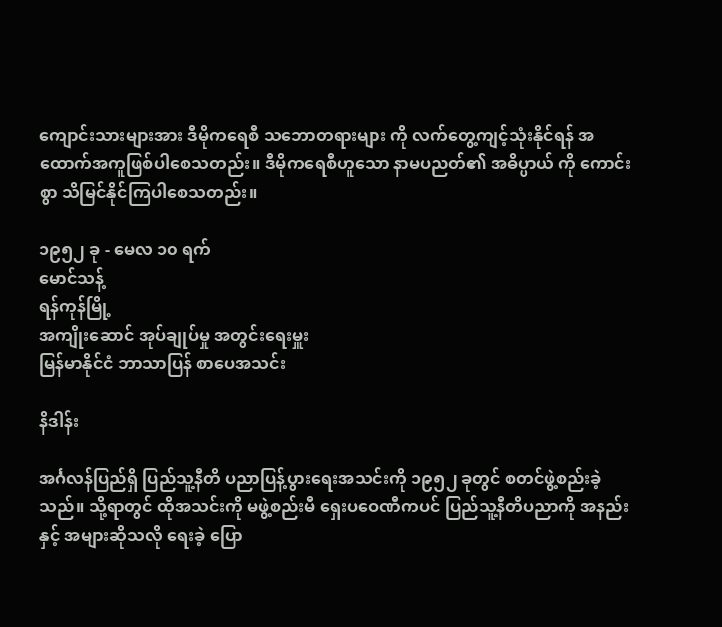ကျောင်းသားများအား ဒီမိုကရေစီ သဘောတရားများ ကို လက်တွေ့ကျင့်သုံးနိုင်ရန် အထောက်အကူဖြစ်ပါစေသတည်း။ ဒီမိုကရေစီဟူသော နာမပညတ်၏ အဓိပ္ပာယ် ကို ကောင်းစွာ သိမြင်နိုင်ကြပါစေသတည်း။

၁၉၅၂ ခု - မေလ ၁၀ ရက်
မောင်သန့်
ရန်ကုန်မြို့
အကျိုးဆောင် အုပ်ချုပ်မှု အတွင်းရေးမှူး
မြန်မာနိုင်ငံ ဘာသာပြန် စာပေအသင်း

နိဒါန်း

အင်္ဂလန်ပြည်ရှိ ပြည်သူ့နီတိ ပညာပြန့်ပွားရေးအသင်းကို ၁၉၅၂ ခုတွင် စတင်ဖွဲ့စည်းခဲ့သည်။ သို့ရာတွင် ထိုအသင်းကို မဖွဲ့စည်းမီ ရှေးပဝေဏီကပင် ပြည်သူ့နီတိပညာကို အနည်းနှင့် အများဆိုသလို ရေးခဲ့ ပြော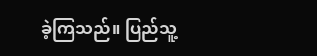ခဲ့ကြသည်။ ပြည်သူ့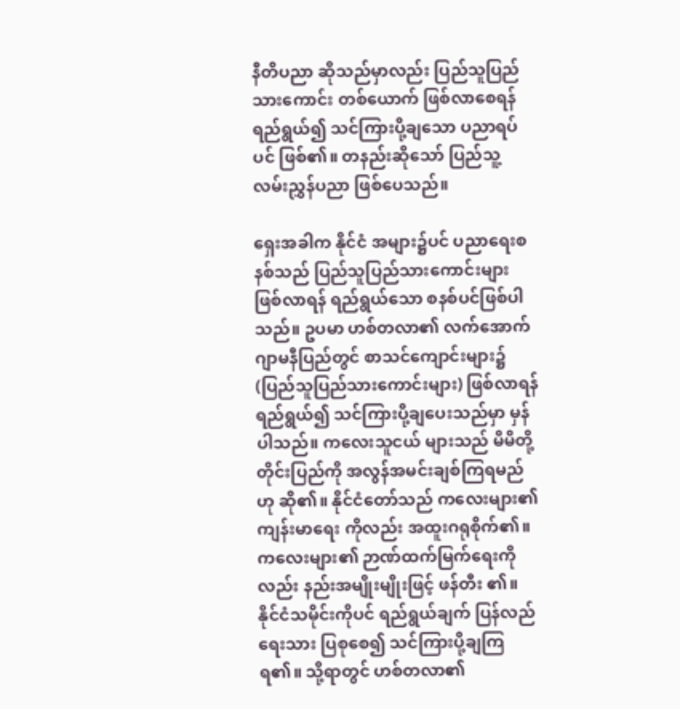နီတိပညာ ဆိုသည်မှာလည်း ပြည်သူပြည်သားကောင်း တစ်ယောက် ဖြစ်လာစေရန် ရည်ရွယ်၍ သင်ကြားပို့ချသော ပညာရပ်ပင် ဖြစ်၏။ တနည်းဆိုသော် ပြည်သူ့ လမ်းညွှန်ပညာ ဖြစ်ပေသည်။

ရှေးအခါက နိုင်ငံ အများ၌ပင် ပညာရေးစနစ်သည် ပြည်သူပြည်သားကောင်းများ ဖြစ်လာရန် ရည်ရွယ်သော စနစ်ပင်ဖြစ်ပါသည်။ ဥပမာ ဟစ်တလာ၏ လက်အောက် ဂျာမနီပြည်တွင် စာသင်ကျောင်းများ၌ (ပြည်သူပြည်သားကောင်းများ) ဖြစ်လာရန် ရည်ရွယ်၍ သင်ကြားပို့ချပေးသည်မှာ မှန်ပါသည်။ ကလေးသူငယ် များသည် မိမိတို့ တိုင်းပြည်ကို အလွန်အမင်းချစ်ကြရမည်ဟု ဆို၏။ နိုင်ငံတော်သည် ကလေးများ၏ ကျန်းမာရေး ကိုလည်း အထူးဂရုစိုက်၏။ ကလေးများ၏ ဉာဏ်ထက်မြက်ရေးကိုလည်း နည်းအမျိုးမျိုးဖြင့် ဖန်တီး ၏။ နိုင်ငံသမိုင်းကိုပင် ရည်ရွယ်ချက် ပြန်လည်ရေးသား ပြစုစေ၍ သင်ကြားပို့ချကြရ၏။ သို့ရာတွင် ဟစ်တလာ၏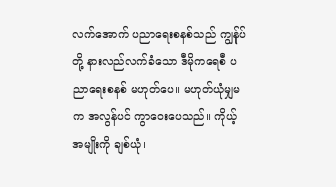လက်အောက် ပညာရေးစနစ်သည် ကျွန်ုပ်တို့ နားလည်လက်ခံသော ဒီမိုကရေစီ ပညာရေးစနစ် မဟုတ်ပေ။ မဟုတ်ယုံမျှမက အလွန်ပင် ကွာဝေးပေသည်။ ကိုယ့်အမျိုးကို ချစ်ယုံ၊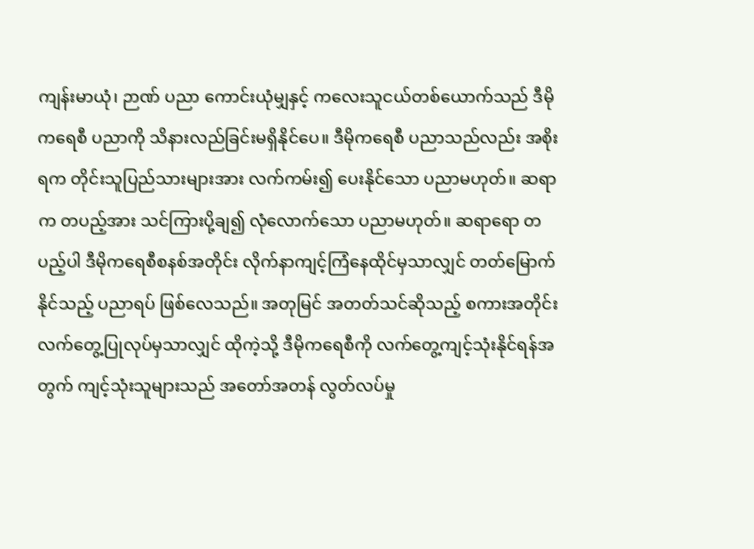ကျန်းမာယုံ၊ ဉာဏ် ပညာ ကောင်းယုံမျှနှင့် ကလေးသူငယ်တစ်ယောက်သည် ဒီမိုကရေစီ ပညာကို သိနားလည်ခြင်းမရှိနိုင်ပေ။ ဒီမိုကရေစီ ပညာသည်လည်း အစိုးရက တိုင်းသူပြည်သားများအား လက်ကမ်း၍ ပေးနိုင်သော ပညာမဟုတ်။ ဆရာက တပည့်အား သင်ကြားပို့ချ၍ လုံလောက်သော ပညာမဟုတ်။ ဆရာရော တပည့်ပါ ဒီမိုကရေစီစနစ်အတိုင်း လိုက်နာကျင့်ကြံနေထိုင်မှသာလျှင် တတ်မြောက်နိုင်သည့် ပညာရပ် ဖြစ်လေသည်။ အတုမြင် အတတ်သင်ဆိုသည့် စကားအတိုင်း လက်တွေ့ပြုလုပ်မှသာလျှင် ထိုကဲ့သို့ ဒီမိုကရေစီကို လက်တွေ့ကျင့်သုံးနိုင်ရန်အတွက် ကျင့်သုံးသူများသည် အတော်အတန် လွတ်လပ်မှု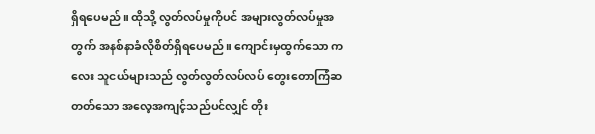ရှိရပေမည်။ ထိုသို့ လွတ်လပ်မှုကိုပင် အများလွတ်လပ်မှုအတွက် အနစ်နာခံလိုစိတ်ရှိရပေမည်။ ကျောင်းမှထွက်သော ကလေး သူငယ်များသည် လွတ်လွတ်လပ်လပ် တွေးတောကြံဆတတ်သော အလေ့အကျင့်သည်ပင်လျှင် တိုး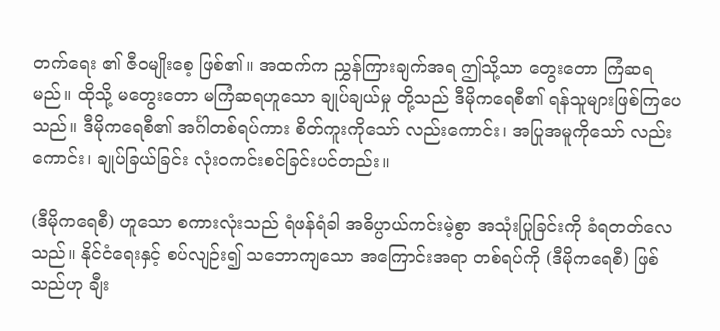တက်ရေး ၏ ဇီဝမျိုးစေ့ ဖြစ်၏။ အထက်က ညွှန်ကြားချက်အရ ဤသို့သာ တွေးတော ကြံဆရမည်။ ထိုသို့ မတွေးတော မကြံဆရဟူသော ချုပ်ချယ်မှု တို့သည် ဒီမိုကရေစီ၏ ရန်သူများဖြစ်ကြပေသည်။ ဒီမိုကရေစီ၏ အင်္ဂါတစ်ရပ်ကား စိတ်ကူးကိုသော် လည်းကောင်း၊ အပြုအမူကိုသော် လည်းကောင်း၊ ချုပ်ခြယ်ခြင်း လုံးဝကင်းစင်ခြင်းပင်တည်း။

(ဒီမိုကရေစီ) ဟူသော စကားလုံးသည် ရံဖန်ရံခါ အဓိပ္ပာယ်ကင်းမဲ့စွာ အသုံးပြုခြင်းကို ခံရတတ်လေ သည်။ နိုင်ငံရေးနှင့် စပ်လျဉ်း၍ သဘောကျသော အကြောင်းအရာ တစ်ရပ်ကို (ဒီမိုကရေစီ) ဖြစ်သည်ဟု ချီး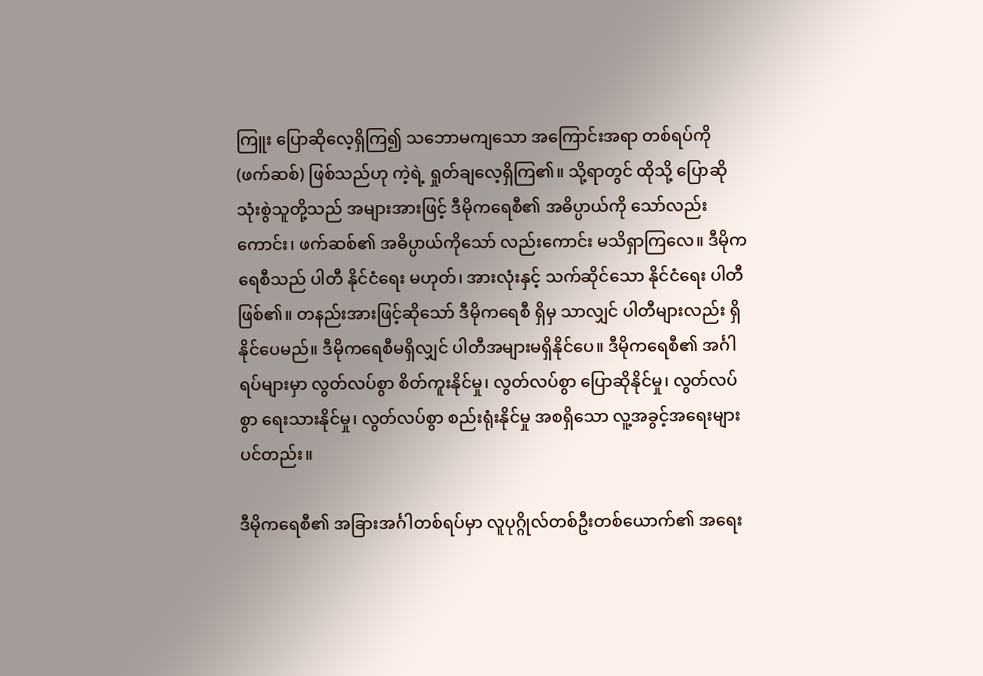ကြူး ပြောဆိုလေ့ရှိကြ၍ သဘောမကျသော အကြောင်းအရာ တစ်ရပ်ကို (ဖက်ဆစ်) ဖြစ်သည်ဟု ကဲ့ရဲ့ ရှုတ်ချလေ့ရှိကြ၏။ သို့ရာတွင် ထိုသို့ ပြောဆို သုံးစွဲသူတို့သည် အများအားဖြင့် ဒီမိုကရေစီ၏ အဓိပ္ပာယ်ကို သော်လည်းကောင်း၊ ဖက်ဆစ်၏ အဓိပ္ပာယ်ကိုသော် လည်းကောင်း မသိရှာကြလေ။ ဒီမိုကရေစီသည် ပါတီ နိုင်ငံရေး မဟုတ်၊ အားလုံးနှင့် သက်ဆိုင်သော နိုင်ငံရေး ပါတီဖြစ်၏။ တနည်းအားဖြင့်ဆိုသော် ဒီမိုကရေစီ ရှိမှ သာလျှင် ပါတီများလည်း ရှိနိုင်ပေမည်။ ဒီမိုကရေစီမရှိလျှင် ပါတီအများမရှိနိုင်ပေ။ ဒီမိုကရေစီ၏ အင်္ဂါရပ်များမှာ လွတ်လပ်စွာ စိတ်ကူးနိုင်မှု၊ လွတ်လပ်စွာ ပြောဆိုနိုင်မှု၊ လွတ်လပ်စွာ ရေးသားနိုင်မှု၊ လွတ်လပ်စွာ စည်းရုံးနိုင်မှု အစရှိသော လူ့အခွင့်အရေးများပင်တည်း။

ဒီမိုကရေစီ၏ အခြားအင်္ဂါတစ်ရပ်မှာ လူပုဂ္ဂိုလ်တစ်ဦးတစ်ယောက်၏ အရေး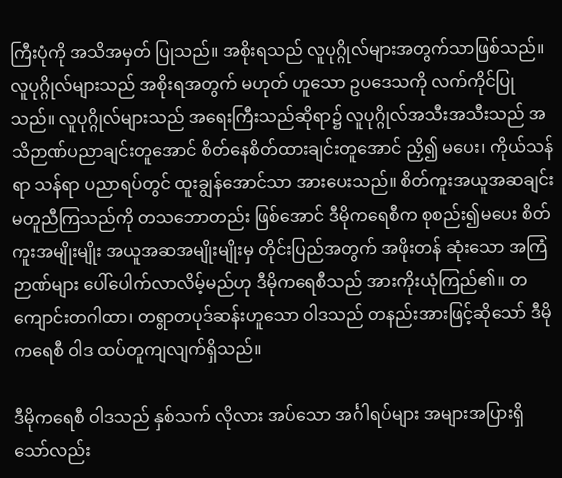ကြီးပုံကို အသိအမှတ် ပြုသည်။ အစိုးရသည် လူပုဂ္ဂိုလ်များအတွက်သာဖြစ်သည်။ လူပုဂ္ဂိုလ်များသည် အစိုးရအတွက် မဟုတ် ဟူသော ဥပဒေသကို လက်ကိုင်ပြုသည်။ လူပုဂ္ဂိုလ်များသည် အရေးကြီးသည်ဆိုရာ၌ လူပုဂ္ဂိုလ်အသီးအသီးသည် အသိဉာဏ်ပညာချင်းတူအောင် စိတ်နေစိတ်ထားချင်းတူအောင် ညှိ၍ မပေး၊ ကိုယ်သန်ရာ သန်ရာ ပညာရပ်တွင် ထူးချွန်အောင်သာ အားပေးသည်။ စိတ်ကူးအယူအဆချင်းမတူညီကြသည်ကို တသဘောတည်း ဖြစ်အောင် ဒီမိုကရေစီက စုစည်း၍မပေး စိတ်ကူးအမျိုးမျိုး အယူအဆအမျိုးမျိုးမှ တိုင်းပြည်အတွက် အဖိုးတန် ဆုံးသော အကြံဉာဏ်များ ပေါ်ပေါက်လာလိမ့်မည်ဟု ဒီမိုကရေစီသည် အားကိုးယုံကြည်၏။ တကျောင်းတဂါထာ၊ တရွာတပုဒ်ဆန်းဟူသော ဝါဒသည် တနည်းအားဖြင့်ဆိုသော် ဒီမိုကရေစီ ဝါဒ ထပ်တူကျလျက်ရှိသည်။

ဒီမိုကရေစီ ဝါဒသည် နှစ်သက် လိုလား အပ်သော အင်္ဂါရပ်များ အများအပြားရှိသော်လည်း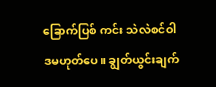ခြောက်ပြစ် ကင်း သဲလဲစင်ဝါဒမဟုတ်ပေ။ ချွတ်ယွင်းချက်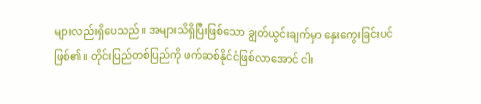များလည်းရှိပေသည်။ အများသိရှိပြီးဖြစ်သော ချွတ်ယွင်းချက်မှာ နှေးကွေးခြင်းပင်ဖြစ်၏။ တိုင်းပြည်တစ်ပြည်ကို ဖက်ဆစ်နိုင်ငံဖြစ်လာအောင် ငါး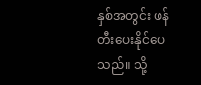နှစ်အတွင်း ဖန်တီးပေးနိုင်ပေ သည်။ သို့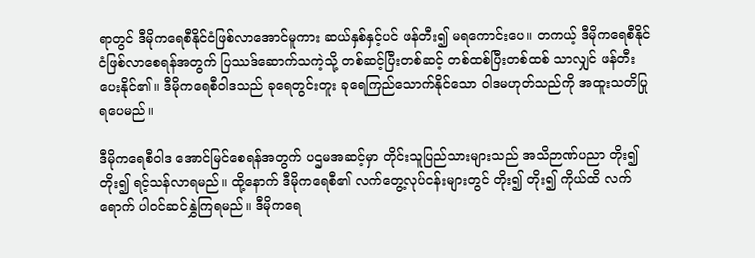ရာတွင် ဒီမိုကရေစီနိုင်ငံဖြစ်လာအောင်မူကား ဆယ်နှစ်နှင့်ပင် ဖန်တီး၍ မရကောင်းပေ။ တကယ့် ဒီမိုကရေစီနိုင်ငံဖြစ်လာစေရန်အတွက် ပြဿဒ်ဆောက်သကဲ့သို့ တစ်ဆင့်ပြီးတစ်ဆင့် တစ်ထစ်ပြီးတစ်ထစ် သာလျှင် ဖန်တီးပေးနိုင်၏။ ဒီမိုကရေစီဝါဒသည် ခုရေတွင်းတူး ခုရေကြည်သောက်နိုင်သော ဝါဒမဟုတ်သည်ကို အထူးသတိပြုရပေမည်။

ဒီမိုကရေစီဝါဒ အောင်မြင်စေရန်အတွက် ပဌမအဆင့်မှာ တိုင်းသူပြည်သားများသည် အသိဉာဏ်ပညာ တိုး၍ တိုး၍ ရင့်သန်လာရမည်။ ထို့နောက် ဒီမိုကရေစီ၏ လက်တွေ့လုပ်ငန်းများတွင် တိုး၍ တိုး၍ ကိုယ်ထိ လက်ရောက် ပါဝင်ဆင်နွှဲကြရမည်။ ဒီမိုကရေ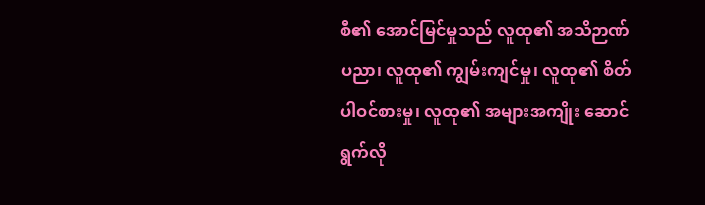စီ၏ အောင်မြင်မှုသည် လူထု၏ အသိဉာဏ်ပညာ၊ လူထု၏ ကျွမ်းကျင်မှု၊ လူထု၏ စိတ်ပါဝင်စားမှု၊ လူထု၏ အများအကျိုး ဆောင်ရွက်လို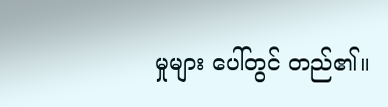မှုများ ပေါ်တွင် တည်၏။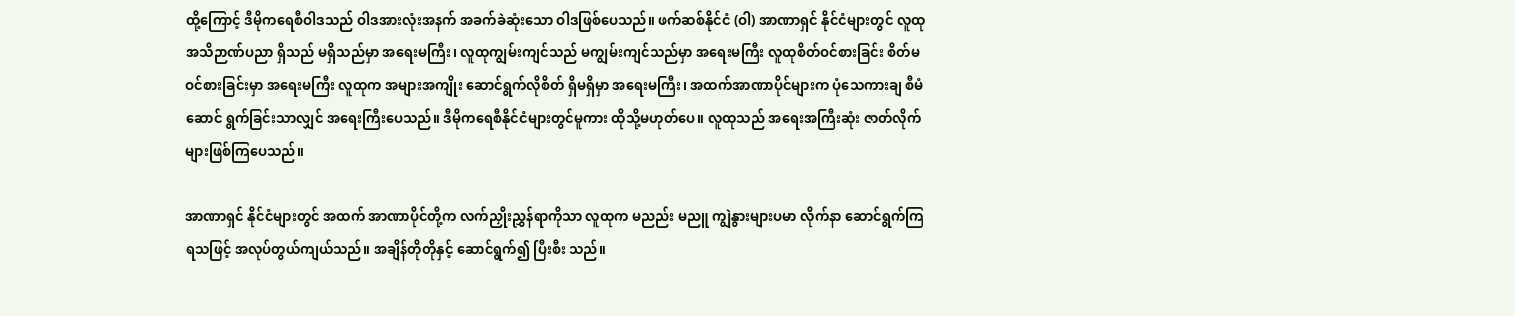ထို့ကြောင့် ဒီမိုကရေစီဝါဒသည် ဝါဒအားလုံးအနက် အခက်ခဲဆုံးသော ဝါဒဖြစ်ပေသည်။ ဖက်ဆစ်နိုင်ငံ (ဝါ) အာဏာရှင် နိုင်ငံများတွင် လူထုအသိဉာဏ်ပညာ ရှိသည် မရှိသည်မှာ အရေးမကြီး၊ လူထုကျွမ်းကျင်သည် မကျွမ်းကျင်သည်မှာ အရေးမကြီး လူထုစိတ်ဝင်စားခြင်း စိတ်မဝင်စားခြင်းမှာ အရေးမကြီး လူထုက အများအကျိုး ဆောင်ရွက်လိုစိတ် ရှိမရှိမှာ အရေးမကြီး၊ အထက်အာဏာပိုင်များက ပုံသေကားချ စီမံဆောင် ရွက်ခြင်းသာလျှင် အရေးကြီးပေသည်။ ဒီမိုကရေစီနိုင်ငံများတွင်မူကား ထိုသို့မဟုတ်ပေ။ လူထုသည် အရေးအကြီးဆုံး ဇာတ်လိုက်များဖြစ်ကြပေသည်။

အာဏာရှင် နိုင်ငံများတွင် အထက် အာဏာပိုင်တို့က လက်ညှိုးညွှန်ရာကိုသာ လူထုက မညည်း မညူ ကျွဲနွားများပမာ လိုက်နာ ဆောင်ရွက်ကြရသဖြင့် အလုပ်တွယ်ကျယ်သည်။ အချိန်တိုတိုနှင့် ဆောင်ရွက်၍ ပြီးစီး သည်။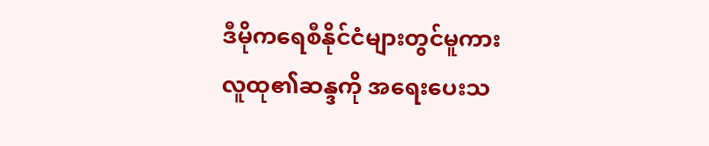ဒီမိုကရေစီနိုင်ငံများတွင်မူကား လူထု၏ဆန္ဒကို အရေးပေးသ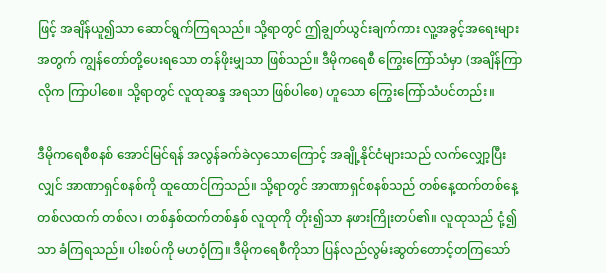ဖြင့် အချိန်ယူ၍သာ ဆောင်ရွက်ကြရသည်။ သို့ရာတွင် ဤချွတ်ယွင်းချက်ကား လူ့အခွင့်အရေးများအတွက် ကျွန်တော်တို့ပေးရသော တန်ဖိုးမျှသာ ဖြစ်သည်။ ဒီမိုကရေစီ ကြွေးကြော်သံမှာ (အချိန်ကြာလိုက ကြာပါစေ။ သို့ရာတွင် လူထုဆန္ဒ အရသာ ဖြစ်ပါစေ) ဟူသော ကြွေးကြော်သံပင်တည်း။

ဒီမိုကရေစီစနစ် အောင်မြင်ရန် အလွန်ခက်ခဲလှသောကြောင့် အချို့နိုင်ငံများသည် လက်လျှော့ပြီးလျှင် အာဏာရှင်စနစ်ကို ထူထောင်ကြသည်။ သို့ရာတွင် အာဏာရှင်စနစ်သည် တစ်နေ့ထက်တစ်နေ့ တစ်လထက် တစ်လ၊ တစ်နှစ်ထက်တစ်နှစ် လူထုကို တိုး၍သာ နဖားကြိုးတပ်၏။ လူထုသည် ငုံ့၍သာ ခံကြရသည်။ ပါးစပ်ကို မဟဝံ့ကြ။ ဒီမိုကရေစီကိုသာ ပြန်လည်လွမ်းဆွတ်တောင့်တကြသော်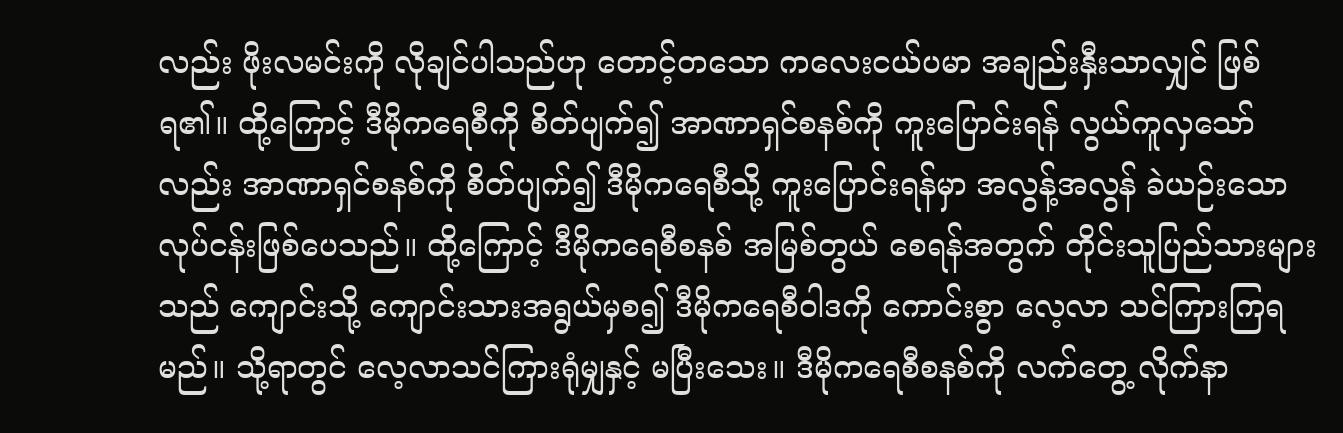လည်း ဖိုးလမင်းကို လိုချင်ပါသည်ဟု တောင့်တသော ကလေးငယ်ပမာ အချည်းနှီးသာလျှင် ဖြစ်ရ၏။ ထို့ကြောင့် ဒီမိုကရေစီကို စိတ်ပျက်၍ အာဏာရှင်စနစ်ကို ကူးပြောင်းရန် လွယ်ကူလှသော်လည်း အာဏာရှင်စနစ်ကို စိတ်ပျက်၍ ဒီမိုကရေစီသို့ ကူးပြောင်းရန်မှာ အလွန့်အလွန် ခဲယဉ်းသော လုပ်ငန်းဖြစ်ပေသည်။ ထို့ကြောင့် ဒီမိုကရေစီစနစ် အမြစ်တွယ် စေရန်အတွက် တိုင်းသူပြည်သားများသည် ကျောင်းသို့ ကျောင်းသားအရွယ်မှစ၍ ဒီမိုကရေစီဝါဒကို ကောင်းစွာ လေ့လာ သင်ကြားကြရမည်။ သို့ရာတွင် လေ့လာသင်ကြားရုံမျှနှင့် မပြီးသေး။ ဒီမိုကရေစီစနစ်ကို လက်တွေ့ လိုက်နာ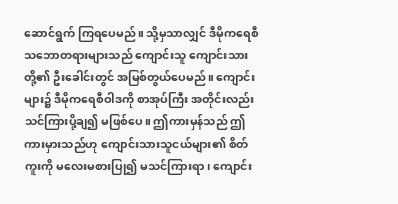ဆောင်ရွက် ကြရပေမည်။ သို့မှသာလျှင် ဒီမိုကရေစီ သဘောတရားများသည် ကျောင်းသူ ကျောင်းသားတို့၏ ဦးခေါင်းတွင် အမြစ်တွယ်ပေမည်။ ကျောင်းများ၌ ဒီမိုကရေစီဝါဒကို စာအုပ်ကြီး အတိုင်းလည်း သင်ကြားပို့ချ၍ မဖြစ်ပေ။ ဤကားမှန်သည် ဤကားမှားသည်ဟု ကျောင်းသားသူငယ်များ၏ စိတ်ကူးကို မလေးမစားပြု၍ မသင်ကြားရာ၊ ကျောင်း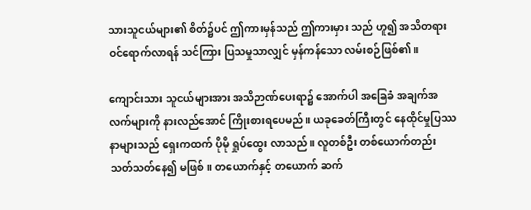သားသူငယ်များ၏ စိတ်၌ပင် ဤကားမှန်သည် ဤကားမှား သည် ဟူ၍ အသိတရား ဝင်ရောက်လာရန် သင်ကြား ပြသမှုသာလျှင် မှန်ကန်သော လမ်းစဉ်ဖြစ်၏။

ကျောင်းသား သူငယ်များအား အသိဉာဏ်ပေးရာ၌ အောက်ပါ အခြေခံ အချက်အလက်များကို နားလည်အောင် ကြိုးစားရပေမည်။ ယခုခေတ်ကြီးတွင် နေထိုင်မှုပြဿနာများသည် ရှေးကထက် ပိုမို ရှုပ်ထွေး လာသည်။ လူတစ်ဦး တစ်ယောက်တည်း သတ်သတ်နေ၍ မဖြစ်။ တယောက်နှင့် တယောက် ဆက်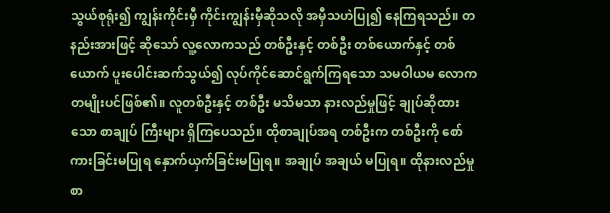သွယ်စုရုံး၍ ကျွန်းကိုင်းမှီ ကိုင်းကျွန်းမှီဆိုသလို အမှီသဟဲပြု၍ နေကြရသည်။ တနည်းအားဖြင့် ဆိုသော် လူ့လောကသည် တစ်ဦးနှင့် တစ်ဦး တစ်ယောက်နှင့် တစ်ယောက် ပူးပေါင်းဆက်သွယ်၍ လုပ်ကိုင်ဆောင်ရွက်ကြရသော သမဝါယမ လောကတမျိုးပင်ဖြစ်၏။ လူတစ်ဦးနှင့် တစ်ဦး မသိမသာ နားလည်မှုဖြင့် ချုပ်ဆိုထားသော စာချုပ် ကြီးများ ရှိကြပေသည်။ ထိုစာချုပ်အရ တစ်ဦးက တစ်ဦးကို စော်ကားခြင်းမပြုရ နှောက်ယှက်ခြင်းမပြုရ။ အချုပ် အချယ် မပြုရ။ ထိုနားလည်မှု စာ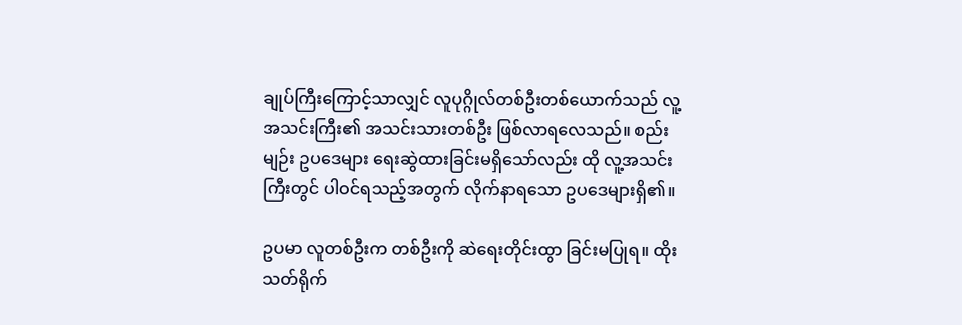ချုပ်ကြီးကြောင့်သာလျှင် လူပုဂ္ဂိုလ်တစ်ဦးတစ်ယောက်သည် လူ့အသင်းကြီး၏ အသင်းသားတစ်ဦး ဖြစ်လာရလေသည်။ စည်းမျဉ်း ဥပဒေများ ရေးဆွဲထားခြင်းမရှိသော်လည်း ထို လူ့အသင်း ကြီးတွင် ပါဝင်ရသည့်အတွက် လိုက်နာရသော ဥပဒေများရှိ၏။

ဥပမာ လူတစ်ဦးက တစ်ဦးကို ဆဲရေးတိုင်းထွာ ခြင်းမပြုရ။ ထိုးသတ်ရိုက်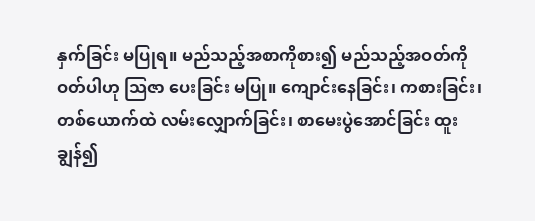နှက်ခြင်း မပြုရ။ မည်သည့်အစာကိုစား၍ မည်သည့်အဝတ်ကို ဝတ်ပါဟု သြဇာ ပေးခြင်း မပြု။ ကျောင်းနေခြင်း၊ ကစားခြင်း၊ တစ်ယောက်ထဲ လမ်းလျှောက်ခြင်း၊ စာမေးပွဲအောင်ခြင်း ထူးချွန်၍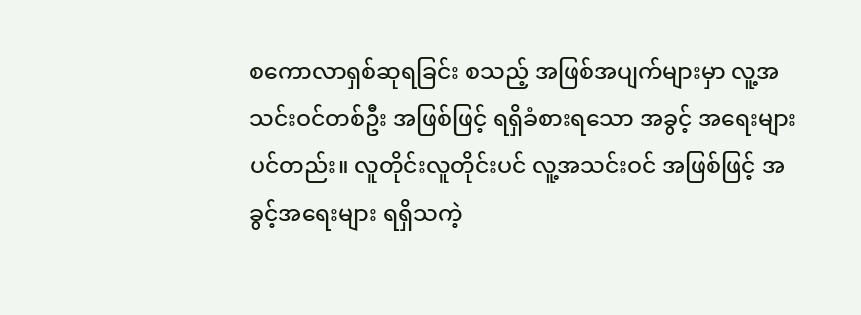စကောလာရှစ်ဆုရခြင်း စသည့် အဖြစ်အပျက်များမှာ လူ့အသင်းဝင်တစ်ဦး အဖြစ်ဖြင့် ရရှိခံစားရသော အခွင့် အရေးများပင်တည်း။ လူတိုင်းလူတိုင်းပင် လူ့အသင်းဝင် အဖြစ်ဖြင့် အခွင့်အရေးများ ရရှိသကဲ့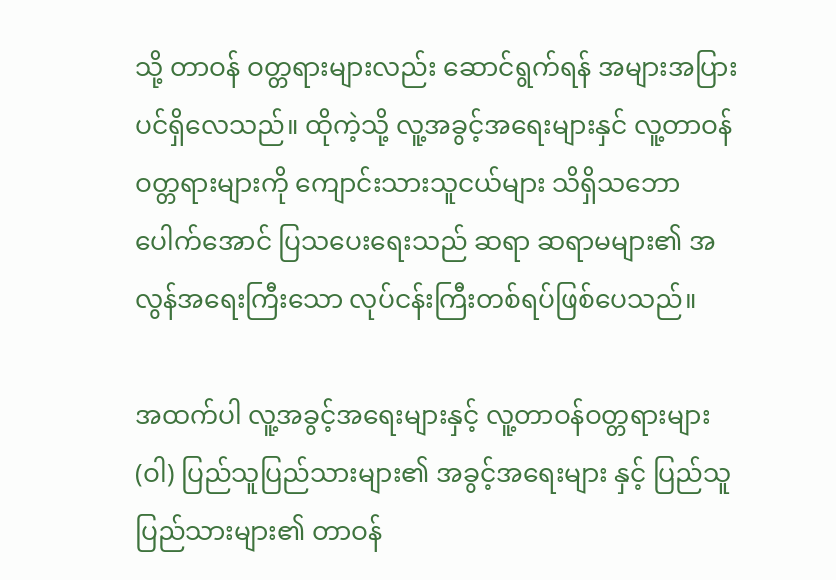သို့ တာဝန် ဝတ္တရားများလည်း ဆောင်ရွက်ရန် အများအပြားပင်ရှိလေသည်။ ထိုကဲ့သို့ လူ့အခွင့်အရေးများနှင် လူ့တာဝန် ဝတ္တရားများကို ကျောင်းသားသူငယ်များ သိရှိသဘောပေါက်အောင် ပြသပေးရေးသည် ဆရာ ဆရာမများ၏ အလွန်အရေးကြီးသော လုပ်ငန်းကြီးတစ်ရပ်ဖြစ်ပေသည်။

အထက်ပါ လူ့အခွင့်အရေးများနှင့် လူ့တာဝန်ဝတ္တရားများ (ဝါ) ပြည်သူပြည်သားများ၏ အခွင့်အရေးများ နှင့် ပြည်သူပြည်သားများ၏ တာဝန်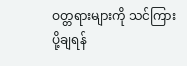ဝတ္တရားများကို သင်ကြားပို့ချရန်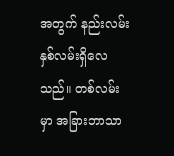အတွက် နည်းလမ်း နှစ်လမ်းရှိလေသည်။ တစ်လမ်းမှာ အခြားဘာသာ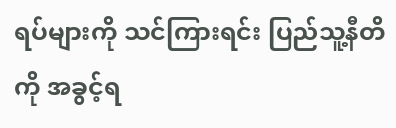ရပ်များကို သင်ကြားရင်း ပြည်သူ့နီတိကို အခွင့်ရ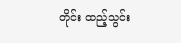တိုင်း ထည့်သွင်း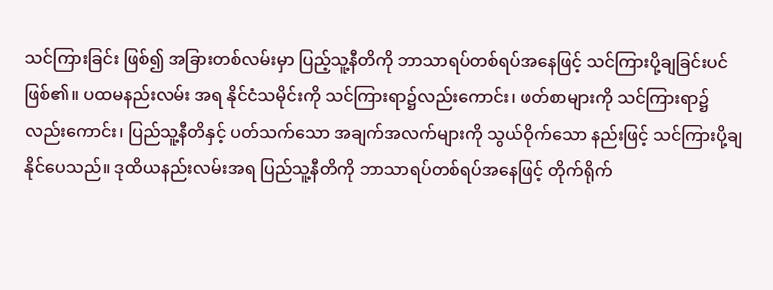သင်ကြားခြင်း ဖြစ်၍ အခြားတစ်လမ်းမှာ ပြည့်သူ့နီတိကို ဘာသာရပ်တစ်ရပ်အနေဖြင့် သင်ကြားပို့ချခြင်းပင် ဖြစ်၏။ ပထမနည်းလမ်း အရ နိုင်ငံသမိုင်းကို သင်ကြားရာ၌လည်းကောင်း၊ ဖတ်စာများကို သင်ကြားရာ၌လည်းကောင်း၊ ပြည်သူ့နီတိနှင့် ပတ်သက်သော အချက်အလက်များကို သွယ်ဝိုက်သော နည်းဖြင့် သင်ကြားပို့ချနိုင်ပေသည်။ ဒုထိယနည်းလမ်းအရ ပြည်သူ့နီတိကို ဘာသာရပ်တစ်ရပ်အနေဖြင့် တိုက်ရိုက်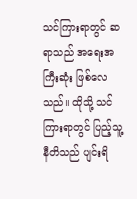သင်ကြားရာတွင် ဆရာသည် အရေးအကြီးဆုံး ဖြစ်လေသည်။ ထိုသို့ သင်ကြားရာတွင် ပြည့်သူ့နီတိသည် ပျင်းရိ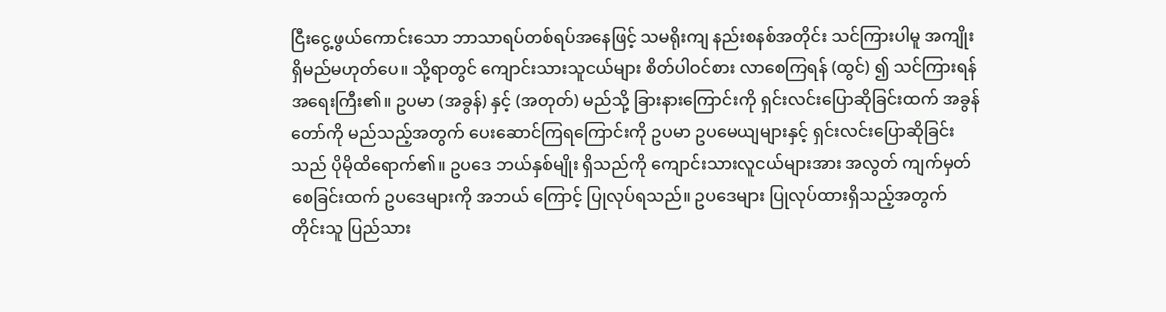ငြီးငွေ့ဖွယ်ကောင်းသော ဘာသာရပ်တစ်ရပ်အနေဖြင့် သမရိုးကျ နည်းစနစ်အတိုင်း သင်ကြားပါမူ အကျိုးရှိမည်မဟုတ်ပေ။ သို့ရာတွင် ကျောင်းသားသူငယ်များ စိတ်ပါဝင်စား လာစေကြရန် (ထွင်) ၍ သင်ကြားရန် အရေးကြီး၏။ ဥပမာ (အခွန်) နှင့် (အတုတ်) မည်သို့ ခြားနားကြောင်းကို ရှင်းလင်းပြောဆိုခြင်းထက် အခွန်တော်ကို မည်သည့်အတွက် ပေးဆောင်ကြရကြောင်းကို ဥပမာ ဥပမေယျများနှင့် ရှင်းလင်းပြောဆိုခြင်းသည် ပိုမိုထိရောက်၏။ ဥပဒေ ဘယ်နှစ်မျိုး ရှိသည်ကို ကျောင်းသားလူငယ်များအား အလွတ် ကျက်မှတ် စေခြင်းထက် ဥပဒေများကို အဘယ် ကြောင့် ပြုလုပ်ရသည်။ ဥပဒေများ ပြုလုပ်ထားရှိသည့်အတွက် တိုင်းသူ ပြည်သား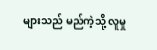များသည် မည်ကဲ့သို့ လူမှု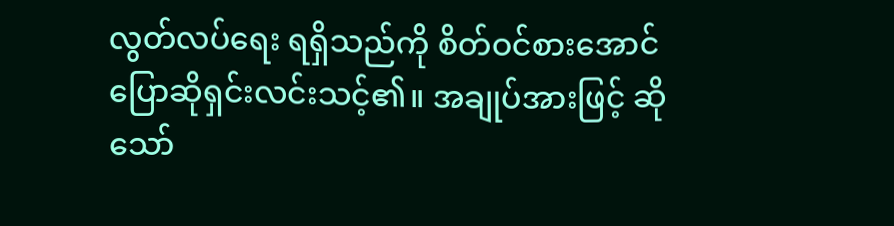လွတ်လပ်ရေး ရရှိသည်ကို စိတ်ဝင်စားအောင် ပြောဆိုရှင်းလင်းသင့်၏။ အချုပ်အားဖြင့် ဆိုသော်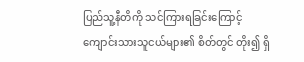ပြည်သူ့နီတိကို သင်ကြားရခြင်းကြောင့် ကျောင်းသားသူငယ်များ၏ စိတ်တွင် တိုး၍ ရှိ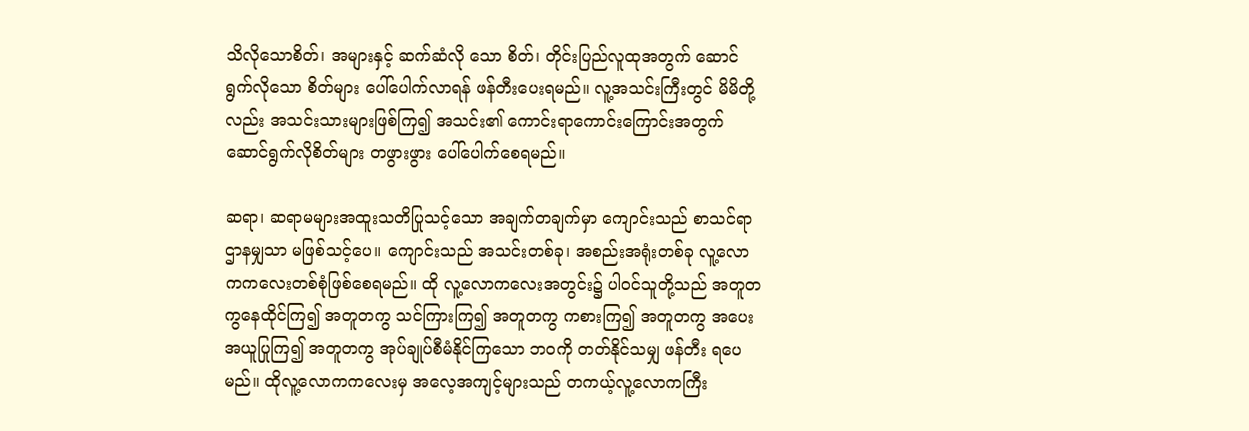သိလိုသောစိတ်၊ အများနှင့် ဆက်ဆံလို သော စိတ်၊ တိုင်းပြည်လူထုအတွက် ဆောင်ရွက်လိုသော စိတ်များ ပေါ်ပေါက်လာရန် ဖန်တီးပေးရမည်။ လူ့အသင်းကြီးတွင် မိမိတို့လည်း အသင်းသားများဖြစ်ကြ၍ အသင်း၏ ကောင်းရာကောင်းကြောင်းအတွက် ဆောင်ရွက်လိုစိတ်များ တဖွားဖွား ပေါ်ပေါက်စေရမည်။

ဆရာ၊ ဆရာမများအထူးသတိပြုသင့်သော အချက်တချက်မှာ ကျောင်းသည် စာသင်ရာ ဌာနမျှသာ မဖြစ်သင့်ပေ။ ကျောင်းသည် အသင်းတစ်ခု၊ အစည်းအရုံးတစ်ခု လူ့လောကကလေးတစ်စုံဖြစ်စေရမည်။ ထို လူ့လောကလေးအတွင်း၌ ပါဝင်သူတို့သည် အတူတကွနေထိုင်ကြ၍ အတူတကွ သင်ကြားကြ၍ အတူတကွ ကစားကြ၍ အတူတကွ အပေးအယူပြုကြ၍ အတူတကွ အုပ်ချုပ်စီမံနိုင်ကြသော ဘဝကို တတ်နိုင်သမျှ ဖန်တီး ရပေမည်။ ထိုလူ့လောကကလေးမှ အလေ့အကျင့်များသည် တကယ့်လူ့လောကကြီး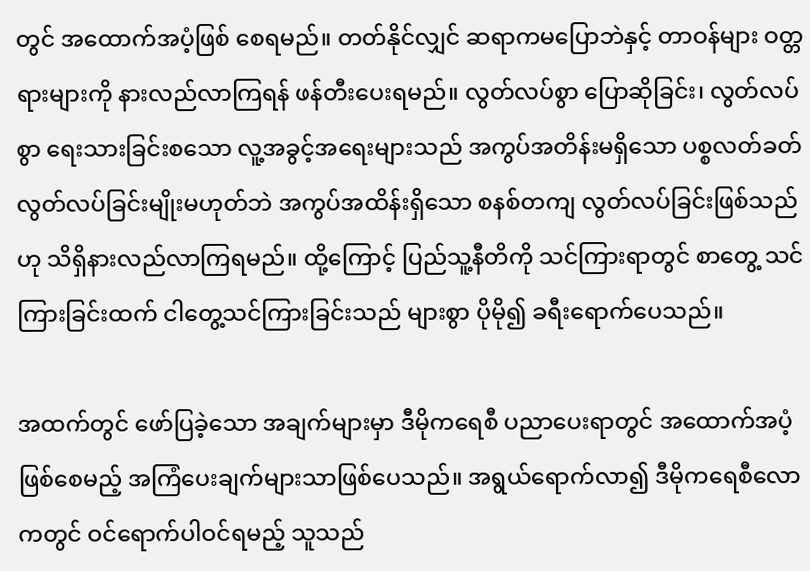တွင် အထောက်အပံ့ဖြစ် စေရမည်။ တတ်နိုင်လျှင် ဆရာကမပြောဘဲနှင့် တာဝန်များ ဝတ္တရားများကို နားလည်လာကြရန် ဖန်တီးပေးရမည်။ လွတ်လပ်စွာ ပြောဆိုခြင်း၊ လွတ်လပ်စွာ ရေးသားခြင်းစသော လူ့အခွင့်အရေးများသည် အကွပ်အတိန်းမရှိသော ပစ္စလတ်ခတ် လွတ်လပ်ခြင်းမျိုးမဟုတ်ဘဲ အကွပ်အထိန်းရှိသော စနစ်တကျ လွတ်လပ်ခြင်းဖြစ်သည်ဟု သိရှိနားလည်လာကြရမည်။ ထို့ကြောင့် ပြည်သူ့နီတိကို သင်ကြားရာတွင် စာတွေ့ သင်ကြားခြင်းထက် ငါတွေ့သင်ကြားခြင်းသည် များစွာ ပိုမို၍ ခရီးရောက်ပေသည်။

အထက်တွင် ဖော်ပြခဲ့သော အချက်များမှာ ဒီမိုကရေစီ ပညာပေးရာတွင် အထောက်အပံ့ဖြစ်စေမည့် အကြံပေးချက်များသာဖြစ်ပေသည်။ အရွယ်ရောက်လာ၍ ဒီမိုကရေစီလောကတွင် ဝင်ရောက်ပါဝင်ရမည့် သူသည်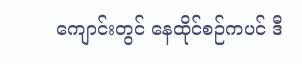ကျောင်းတွင် နေထိုင်စဉ်ကပင် ဒီ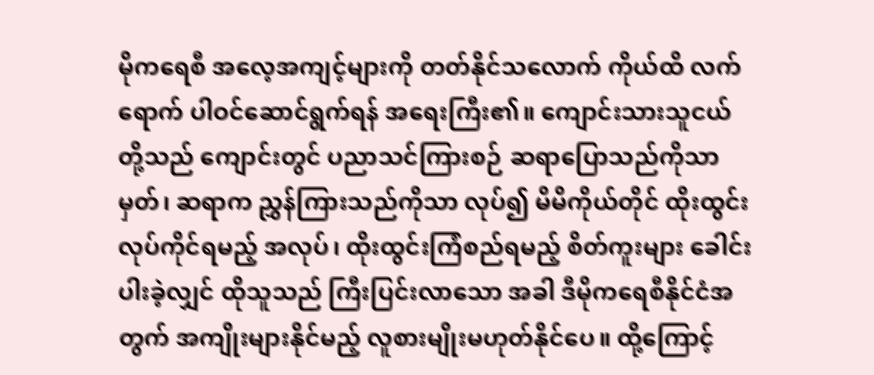မိုကရေစီ အလေ့အကျင့်များကို တတ်နိုင်သလောက် ကိုယ်ထိ လက်ရောက် ပါဝင်ဆောင်ရွက်ရန် အရေးကြီး၏။ ကျောင်းသားသူငယ်တို့သည် ကျောင်းတွင် ပညာသင်ကြားစဉ် ဆရာပြောသည်ကိုသာ မှတ်၊ ဆရာက ညွှန်ကြားသည်ကိုသာ လုပ်၍ မိမိကိုယ်တိုင် ထိုးထွင်းလုပ်ကိုင်ရမည့် အလုပ်၊ ထိုးထွင်းကြံစည်ရမည့် စိတ်ကူးများ ခေါင်းပါးခဲ့လျှင် ထိုသူသည် ကြီးပြင်းလာသော အခါ ဒီမိုကရေစီနိုင်ငံအတွက် အကျိုးများနိုင်မည့် လူစားမျိုးမဟုတ်နိုင်ပေ။ ထို့ကြောင့်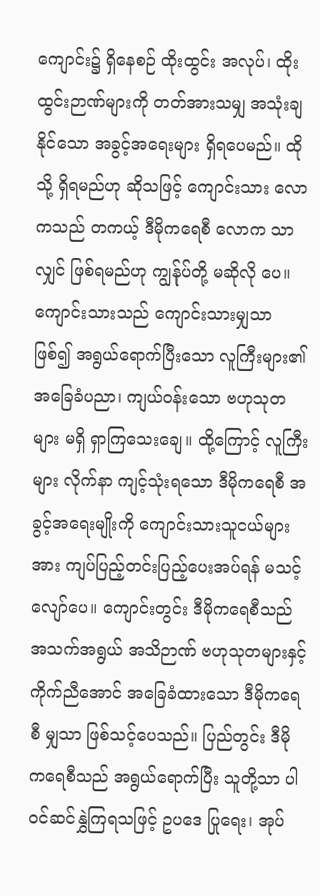ကျောင်း၌ ရှိနေစဉ် ထိုးထွင်း အလုပ်၊ ထိုးထွင်းဉာဏ်များကို တတ်အားသမျှ အသုံးချနိုင်သော အခွင့်အရေးများ ရှိရပေမည်။ ထိုသို့ ရှိရမည်ဟု ဆိုသဖြင့် ကျောင်းသား လောကသည် တကယ့် ဒီမိုကရေစီ လောက သာလျှင် ဖြစ်ရမည်ဟု ကျွန်ုပ်တို့ မဆိုလို ပေ။ ကျောင်းသားသည် ကျောင်းသားမျှသာ ဖြစ်၍ အရွယ်ရောက်ပြီးသော လူကြီးများ၏ အခြေခံပညာ၊ ကျယ်ဝန်းသော ဗဟုသုတများ မရှိ ရှာကြသေးချေ။ ထို့ကြောင့် လူကြီးများ လိုက်နာ ကျင့်သုံးရသော ဒီမိုကရေစီ အခွင့်အရေးမျိုးကို ကျောင်းသားသူငယ်များအား ကျပ်ပြည့်တင်းပြည့်ပေးအပ်ရန် မသင့်လျော်ပေ။ ကျောင်းတွင်း ဒီမိုကရေစီသည် အသက်အရွယ် အသိဉာဏ် ဗဟုသုတများနှင့် ကိုက်ညီအောင် အခြေခံထားသော ဒီမိုကရေစီ မျှသာ ဖြစ်သင့်ပေသည်။ ပြည်တွင်း ဒီမိုကရေစီသည် အရွယ်ရောက်ပြီး သူတို့သာ ပါဝင်ဆင်နွှဲကြရသဖြင့် ဥပဒေ ပြုရေး၊ အုပ်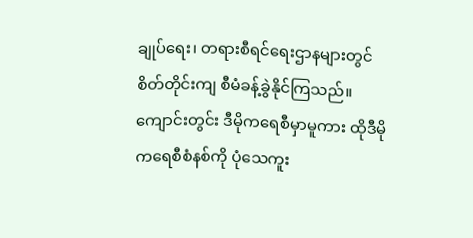ချုပ်ရေး၊ တရားစီရင်ရေးဌာနများတွင် စိတ်တိုင်းကျ စီမံခန့်ခွဲနိုင်ကြသည်။ ကျောင်းတွင်း ဒီမိုကရေစီမှာမူကား ထိုဒီမိုကရေစီစံနစ်ကို ပုံသေကူး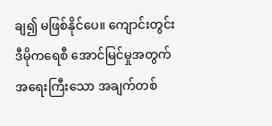ချ၍ မဖြစ်နိုင်ပေ။ ကျောင်းတွင်း ဒီမိုကရေစီ အောင်မြင်မှုအတွက် အရေးကြီးသော အချက်တစ်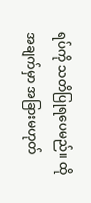ရပ်ကို သတိပြုရပေမည်။ ထိုအချက်မှာ အခြားမဟုတ်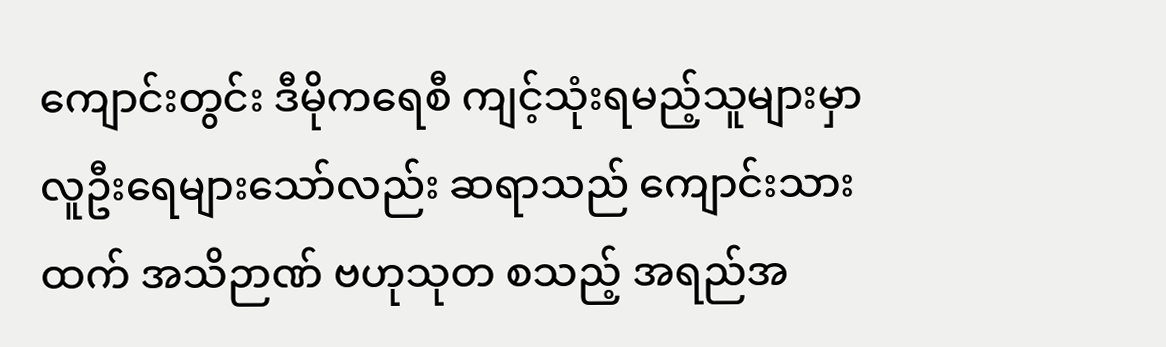ကျောင်းတွင်း ဒီမိုကရေစီ ကျင့်သုံးရမည့်သူများမှာ လူဦးရေများသော်လည်း ဆရာသည် ကျောင်းသားထက် အသိဉာဏ် ဗဟုသုတ စသည့် အရည်အ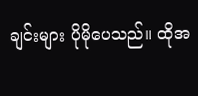ချင်းများ ပိုမိုပေသည်။ ထိုအ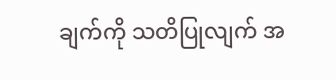ချက်ကို သတိပြုလျက် အ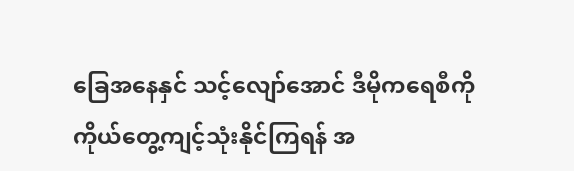ခြေအနေနှင် သင့်လျော်အောင် ဒီမိုကရေစီကို ကိုယ်တွေ့ကျင့်သုံးနိုင်ကြရန် အ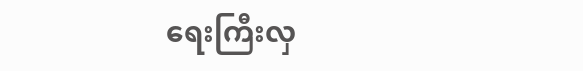ရေးကြီးလှ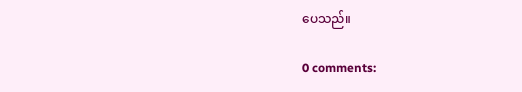ပေသည်။

0 comments: